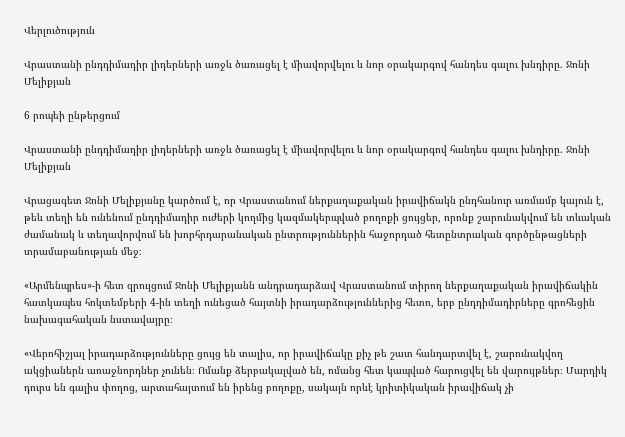Վերլուծություն

Վրաստանի ընդդիմադիր լիդերների առջև ծառացել է միավորվելու և նոր օրակարգով հանդես գալու խնդիրը. Ջոնի Մելիքյան

6 րոպեի ընթերցում

Վրաստանի ընդդիմադիր լիդերների առջև ծառացել է միավորվելու և նոր օրակարգով հանդես գալու խնդիրը. Ջոնի Մելիքյան

Վրացագետ Ջոնի Մելիքյանը կարծում է, որ Վրաստանում ներքաղաքական իրավիճակն ընդհանուր առմամբ կայուն է, թեև տեղի են ունենում ընդդիմադիր ուժերի կողմից կազմակերպված բողոքի ցույցեր, որոնք շարունակվում են տևական ժամանակ և տեղավորվում են խորհրդարանական ընտրություններին հաջորդած հետընտրական գործընթացների տրամաբանության մեջ։

«Արմենպրես»-ի հետ զրույցում Ջոնի Մելիքյանն անդրադարձավ Վրաստանում տիրող ներքաղաքական իրավիճակին հատկապես հոկտեմբերի 4-ին տեղի ունեցած հայտնի իրադարձություններից հետո, երբ ընդդիմադիրները գրոհեցին նախագահական նստավայրը։

«Վերոհիշյալ իրադարձությունները ցույց են տալիս, որ իրավիճակը քիչ թե շատ հանդարտվել է, շարունակվող ակցիաներն առաջնորդներ չունեն։ Ոմանք ձերբակալված են, ոմանց հետ կապված հարուցվել են վարույթներ։ Մարդիկ դուրս են գալիս փողոց, արտահայտում են իրենց բողոքը, սակայն որևէ կրիտիկական իրավիճակ չի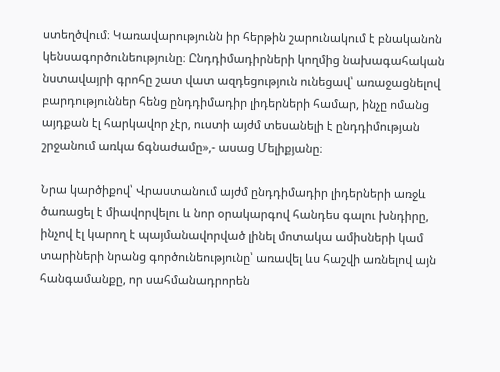ստեղծվում։ Կառավարությունն իր հերթին շարունակում է բնականոն կենսագործունեությունը։ Ընդդիմադիրների կողմից նախագահական նստավայրի գրոհը շատ վատ ազդեցություն ունեցավ՝ առաջացնելով բարդություններ հենց ընդդիմադիր լիդերների համար, ինչը ոմանց այդքան էլ հարկավոր չէր, ուստի այժմ տեսանելի է ընդդիմության շրջանում առկա ճգնաժամը»,- ասաց Մելիքյանը։

Նրա կարծիքով՝ Վրաստանում այժմ ընդդիմադիր լիդերների առջև ծառացել է միավորվելու և նոր օրակարգով հանդես գալու խնդիրը, ինչով էլ կարող է պայմանավորված լինել մոտակա ամիսների կամ տարիների նրանց գործունեությունը՝ առավել ևս հաշվի առնելով այն հանգամանքը, որ սահմանադրորեն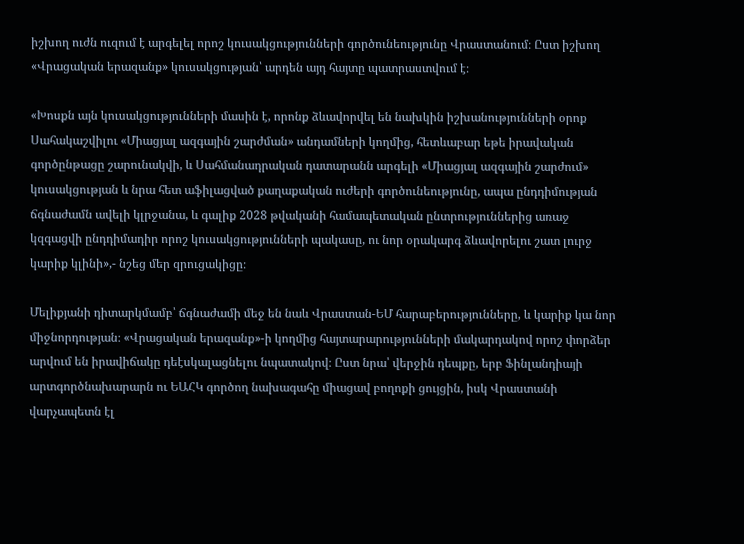իշխող ուժն ուզում է արգելել որոշ կուսակցությունների գործունեությունը Վրաստանում։ Ըստ իշխող «Վրացական երազանք» կուսակցության՝ արդեն այդ հայտը պատրաստվում է։

«Խոսքն այն կուսակցությունների մասին է, որոնք ձևավորվել են նախկին իշխանությունների օրոք Սահակաշվիլու «Միացյալ ազգային շարժման» անդամների կողմից, հետևաբար եթե իրավական գործընթացը շարունակվի, և Սահմանադրական դատարանն արգելի «Միացյալ ազգային շարժում» կուսակցության և նրա հետ աֆիլացված քաղաքական ուժերի գործունեությունը, ապա ընդդիմության ճգնաժամն ավելի կլրջանա, և գալիք 2028 թվականի համապետական ընտրություններից առաջ կզգացվի ընդդիմադիր որոշ կուսակցությունների պակասը, ու նոր օրակարգ ձևավորելու շատ լուրջ կարիք կլինի»,- նշեց մեր զրուցակիցը։

Մելիքյանի դիտարկմամբ՝ ճգնաժամի մեջ են նաև Վրաստան-ԵՄ հարաբերությունները, և կարիք կա նոր միջնորդության։ «Վրացական երազանք»-ի կողմից հայտարարությունների մակարդակով որոշ փորձեր արվում են իրավիճակը դեէսկալացնելու նպատակով։ Ըստ նրա՝ վերջին դեպքը, երբ Ֆինլանդիայի արտգործնախարարն ու ԵԱՀԿ գործող նախագահը միացավ բողոքի ցույցին, իսկ Վրաստանի վարչապետն էլ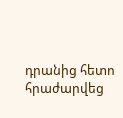դրանից հետո հրաժարվեց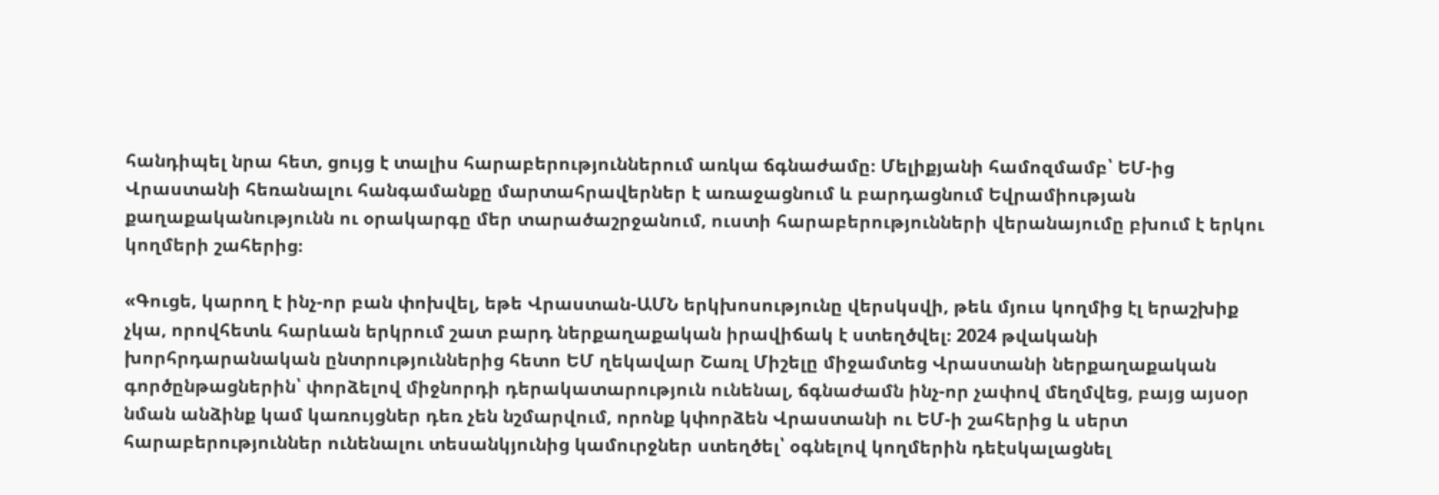հանդիպել նրա հետ, ցույց է տալիս հարաբերություններում առկա ճգնաժամը։ Մելիքյանի համոզմամբ՝ ԵՄ-ից Վրաստանի հեռանալու հանգամանքը մարտահրավերներ է առաջացնում և բարդացնում Եվրամիության քաղաքականությունն ու օրակարգը մեր տարածաշրջանում, ուստի հարաբերությունների վերանայումը բխում է երկու կողմերի շահերից։

«Գուցե, կարող է ինչ-որ բան փոխվել, եթե Վրաստան-ԱՄՆ երկխոսությունը վերսկսվի, թեև մյուս կողմից էլ երաշխիք չկա, որովհետև հարևան երկրում շատ բարդ ներքաղաքական իրավիճակ է ստեղծվել։ 2024 թվականի խորհրդարանական ընտրություններից հետո ԵՄ ղեկավար Շառլ Միշելը միջամտեց Վրաստանի ներքաղաքական գործընթացներին՝ փորձելով միջնորդի դերակատարություն ունենալ, ճգնաժամն ինչ-որ չափով մեղմվեց, բայց այսօր նման անձինք կամ կառույցներ դեռ չեն նշմարվում, որոնք կփորձեն Վրաստանի ու ԵՄ-ի շահերից և սերտ հարաբերություններ ունենալու տեսանկյունից կամուրջներ ստեղծել՝ օգնելով կողմերին դեէսկալացնել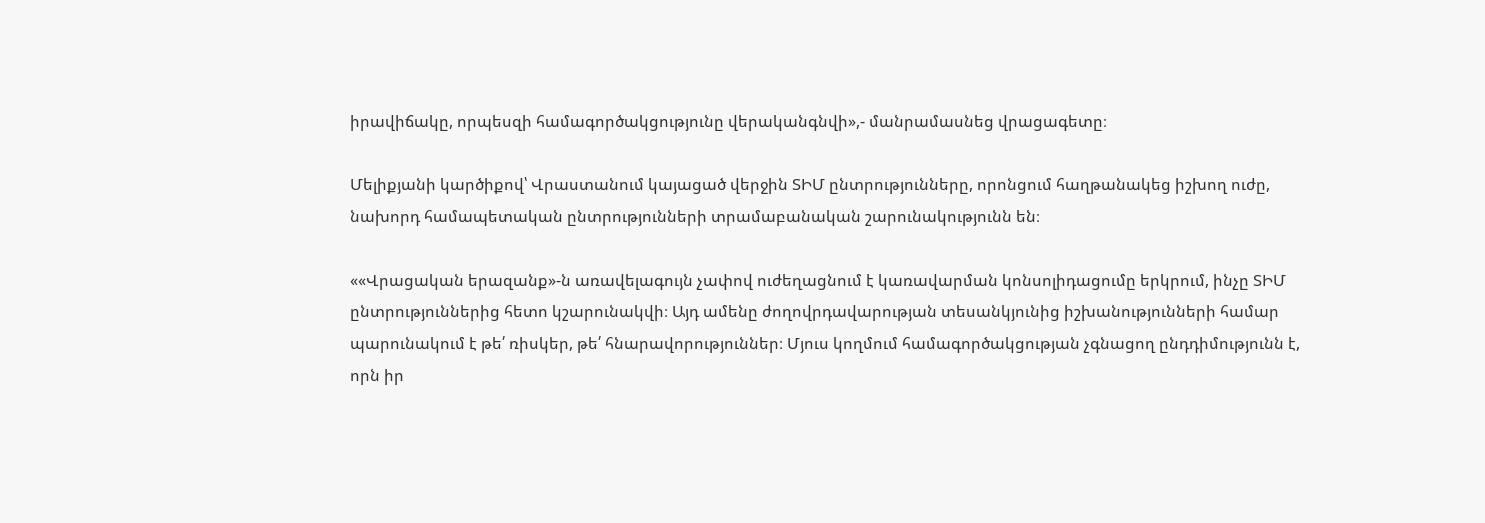իրավիճակը, որպեսզի համագործակցությունը վերականգնվի»,- մանրամասնեց վրացագետը։

Մելիքյանի կարծիքով՝ Վրաստանում կայացած վերջին ՏԻՄ ընտրությունները, որոնցում հաղթանակեց իշխող ուժը, նախորդ համապետական ընտրությունների տրամաբանական շարունակությունն են։

««Վրացական երազանք»-ն առավելագույն չափով ուժեղացնում է կառավարման կոնսոլիդացումը երկրում, ինչը ՏԻՄ ընտրություններից հետո կշարունակվի։ Այդ ամենը ժողովրդավարության տեսանկյունից իշխանությունների համար պարունակում է թե՛ ռիսկեր, թե՛ հնարավորություններ։ Մյուս կողմում համագործակցության չգնացող ընդդիմությունն է, որն իր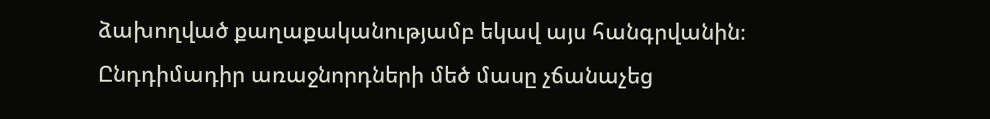ձախողված քաղաքականությամբ եկավ այս հանգրվանին։ Ընդդիմադիր առաջնորդների մեծ մասը չճանաչեց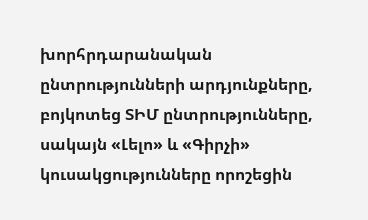խորհրդարանական ընտրությունների արդյունքները, բոյկոտեց ՏԻՄ ընտրությունները, սակայն «Լելո» և «Գիրչի» կուսակցությունները որոշեցին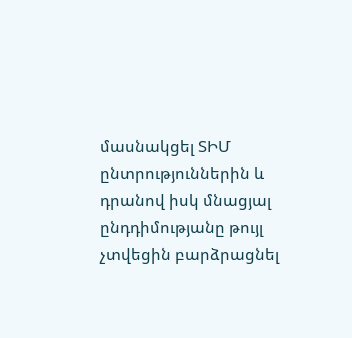մասնակցել ՏԻՄ ընտրություններին և դրանով իսկ մնացյալ ընդդիմությանը թույլ չտվեցին բարձրացնել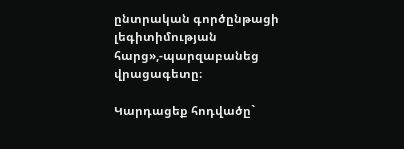ընտրական գործընթացի լեգիտիմության հարց»,-պարզաբանեց վրացագետը։

Կարդացեք հոդվածը`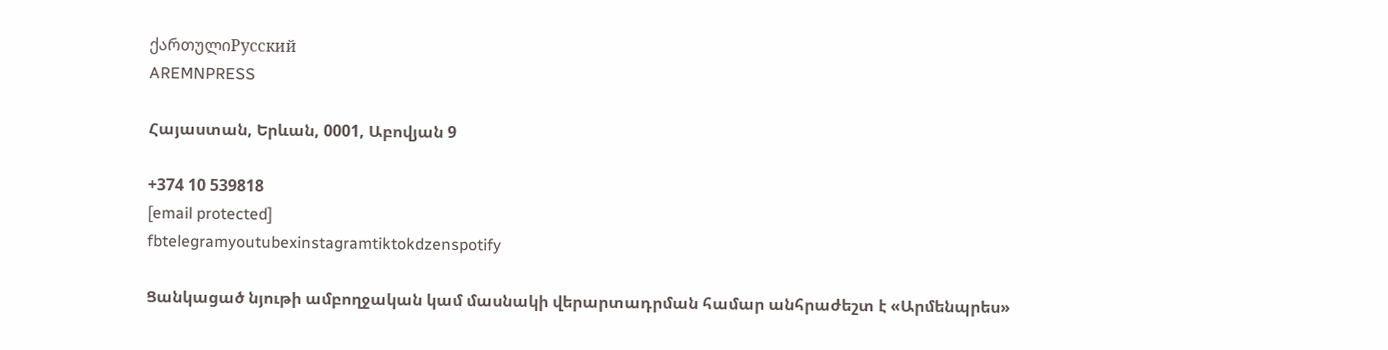ქართულიРусский
AREMNPRESS

Հայաստան, Երևան, 0001, Աբովյան 9

+374 10 539818
[email protected]
fbtelegramyoutubexinstagramtiktokdzenspotify

Ցանկացած նյութի ամբողջական կամ մասնակի վերարտադրման համար անհրաժեշտ է «Արմենպրես»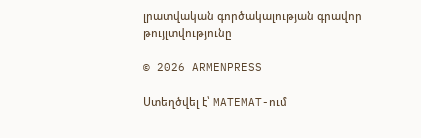լրատվական գործակալության գրավոր թույլտվությունը

© 2026 ARMENPRESS

Ստեղծվել է՝ MATEMAT-ում